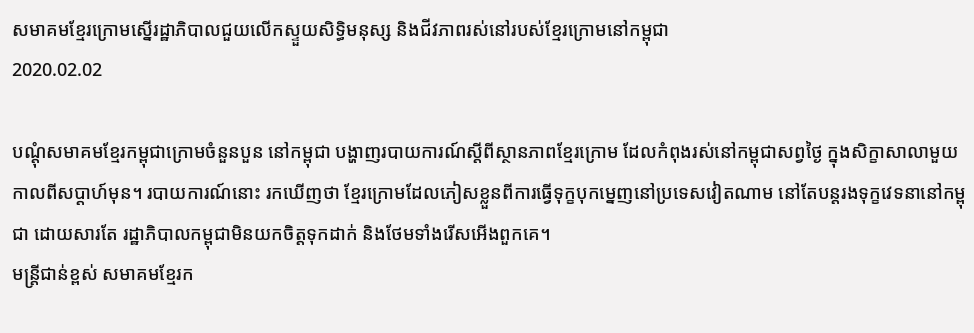សមាគមខ្មែរក្រោមស្នើរដ្ឋាភិបាលជួយលើកស្ទួយសិទ្ធិមនុស្ស និងជីវភាពរស់នៅរបស់ខ្មែរក្រោមនៅកម្ពុជា
2020.02.02

បណ្ដុំសមាគមខ្មែរកម្ពុជាក្រោមចំនួនបួន នៅកម្ពុជា បង្ហាញរបាយការណ៍ស្ដីពីស្ថានភាពខ្មែរក្រោម ដែលកំពុងរស់នៅកម្ពុជាសព្វថ្ងៃ ក្នុងសិក្ខាសាលាមួយ កាលពីសប្ដាហ៍មុន។ របាយការណ៍នោះ រកឃើញថា ខ្មែរក្រោមដែលភៀសខ្លួនពីការធ្វើទុក្ខបុកម្នេញនៅប្រទេសវៀតណាម នៅតែបន្តរងទុក្ខវេទនានៅកម្ពុជា ដោយសារតែ រដ្ឋាភិបាលកម្ពុជាមិនយកចិត្តទុកដាក់ និងថែមទាំងរើសអើងពួកគេ។
មន្ត្រីជាន់ខ្ពស់ សមាគមខ្មែរក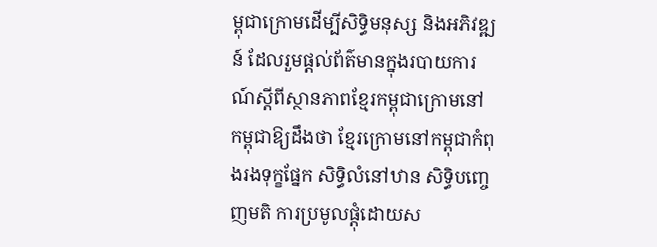ម្ពុជាក្រោមដើម្បីសិទ្ធិមនុស្ស និងអភិវឌ្ឍន៍ ដែលរួមផ្តល់ព័ត៌មានក្នុងរបាយការណ៍ស្ដីពីស្ថានភាពខ្មែរកម្ពុជាក្រោមនៅកម្ពុជាឱ្យដឹងថា ខ្មែរក្រោមនៅកម្ពុជាកំពុងរងទុក្ខផ្នែក សិទ្ធិលំនៅឋាន សិទ្ធិបញ្ចេញមតិ ការប្រមូលផ្តុំដោយស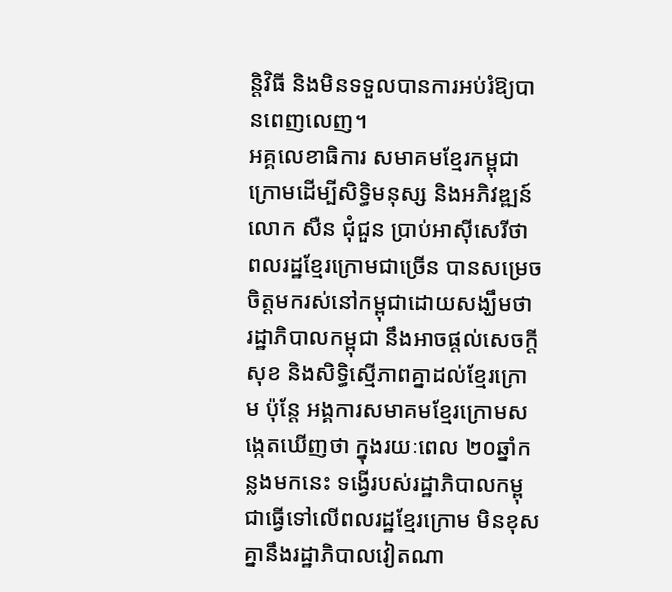ន្តិវិធី និងមិនទទួលបានការអប់រំឱ្យបានពេញលេញ។
អគ្គលេខាធិការ សមាគមខ្មែរកម្ពុជាក្រោមដើម្បីសិទ្ធិមនុស្ស និងអភិវឌ្ឍន៍ លោក សឺន ជុំជួន ប្រាប់អាស៊ីសេរីថា ពលរដ្ឋខ្មែរក្រោមជាច្រើន បានសម្រេចចិត្តមករស់នៅកម្ពុជាដោយសង្ឃឹមថា រដ្ឋាភិបាលកម្ពុជា នឹងអាចផ្ដល់សេចក្តីសុខ និងសិទ្ធិស្មើភាពគ្នាដល់ខ្មែរក្រោម ប៉ុន្តែ អង្គការសមាគមខ្មែរក្រោមសង្កេតឃើញថា ក្នុងរយៈពេល ២០ឆ្នាំកន្លងមកនេះ ទង្វើរបស់រដ្ឋាភិបាលកម្ពុជាធ្វើទៅលើពលរដ្ឋខ្មែរក្រោម មិនខុសគ្នានឹងរដ្ឋាភិបាលវៀតណា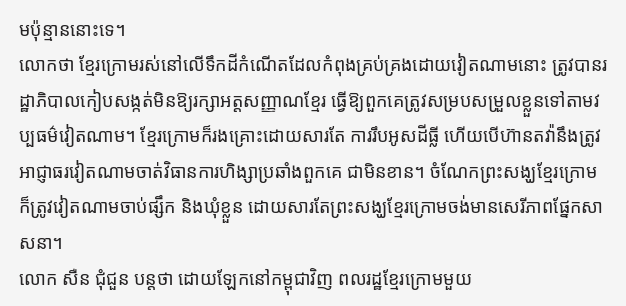មប៉ុន្មាននោះទេ។
លោកថា ខ្មែរក្រោមរស់នៅលើទឹកដីកំណើតដែលកំពុងគ្រប់គ្រងដោយវៀតណាមនោះ ត្រូវបានរដ្ឋាភិបាលកៀបសង្កត់មិនឱ្យរក្សាអត្តសញ្ញាណខ្មែរ ធ្វើឱ្យពួកគេត្រូវសម្របសម្រួលខ្លួនទៅតាមវប្បធម៌វៀតណាម។ ខ្មែរក្រោមក៏រងគ្រោះដោយសារតែ ការរឹបអូសដីធ្លី ហើយបើហ៊ានតវ៉ានឹងត្រូវអាជ្ញាធរវៀតណាមចាត់វិធានការហិង្សាប្រឆាំងពួកគេ ជាមិនខាន។ ចំណែកព្រះសង្ឃខ្មែរក្រោម ក៏ត្រូវវៀតណាមចាប់ផ្សឹក និងឃុំខ្លួន ដោយសារតែព្រះសង្ឃខ្មែរក្រោមចង់មានសេរីភាពផ្នែកសាសនា។
លោក សឺន ជុំជួន បន្តថា ដោយឡែកនៅកម្ពុជាវិញ ពលរដ្ឋខ្មែរក្រោមមួយ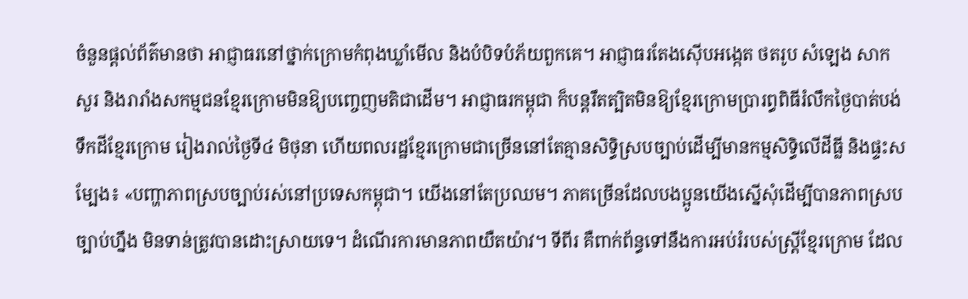ចំនួនផ្តល់ព័ត៌មានថា អាជ្ញាធរនៅថ្នាក់ក្រោមកំពុងឃ្លាំមើល និងបំបិទបំភ័យពួកគេ។ អាជ្ញាធរតែងស៊ើបអង្កេត ថតរូប សំឡេង សាកសួរ និងរារាំងសកម្មជនខ្មែរក្រោមមិនឱ្យបញ្ចេញមតិជាដើម។ អាជ្ញាធរកម្ពុជា ក៏បន្តរឹតត្បិតមិនឱ្យខ្មែរក្រោមប្រារព្ធពិធីរំលឹកថ្ងៃបាត់បង់ទឹកដីខ្មែរក្រោម រៀងរាល់ថ្ងៃទី៤ មិថុនា ហើយពលរដ្ឋខ្មែរក្រោមជាច្រើននៅតែគ្មានសិទ្ធិស្របច្បាប់ដើម្បីមានកម្មសិទ្ធិលើដីធ្លី និងផ្ទះសម្បែង៖ «បញ្ហាភាពស្របច្បាប់រស់នៅប្រទេសកម្ពុជា។ យើងនៅតែប្រឈម។ ភាគច្រើនដែលបងប្អូនយើងស្នើសុំដើម្បីបានភាពស្របច្បាប់ហ្នឹង មិនទាន់ត្រូវបានដោះស្រាយទេ។ ដំណើរការមានភាពយឺតយ៉ាវ។ ទីពីរ គឺពាក់ព័ន្ធទៅនឹងការអប់រំរបស់ស្ត្រីខ្មែរក្រោម ដែល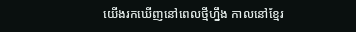យើងរកឃើញនៅពេលថ្មីហ្នឹង កាលនៅខ្មែរ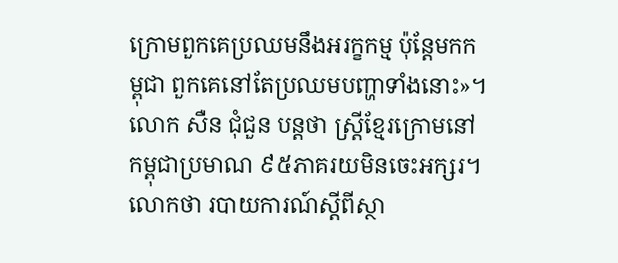ក្រោមពួកគេប្រឈមនឹងអរក្ខកម្ម ប៉ុន្តែមកកម្ពុជា ពួកគេនៅតែប្រឈមបញ្ហាទាំងនោះ»។
លោក សឺន ជុំជួន បន្តថា ស្ត្រីខ្មែរក្រោមនៅកម្ពុជាប្រមាណ ៩៥ភាគរយមិនចេះអក្សរ។ លោកថា របាយការណ៍ស្ដីពីស្ថា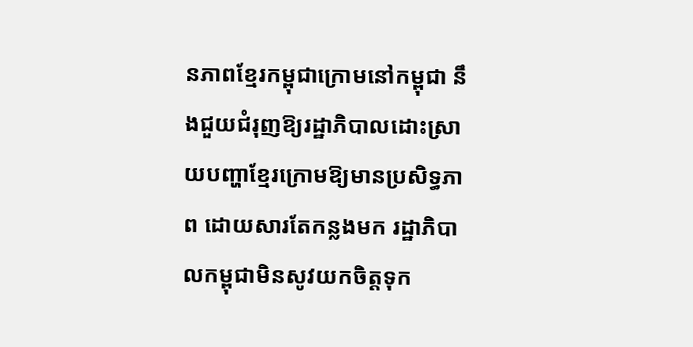នភាពខ្មែរកម្ពុជាក្រោមនៅកម្ពុជា នឹងជួយជំរុញឱ្យរដ្ឋាភិបាលដោះស្រាយបញ្ហាខ្មែរក្រោមឱ្យមានប្រសិទ្ធភាព ដោយសារតែកន្លងមក រដ្ឋាភិបាលកម្ពុជាមិនសូវយកចិត្តទុក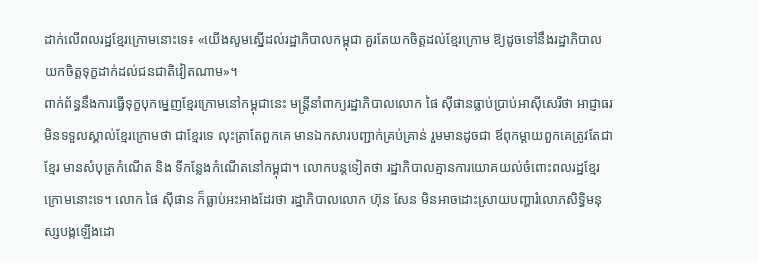ដាក់លើពលរដ្ឋខ្មែរក្រោមនោះទេ៖ «យើងសូមស្នើដល់រដ្ឋាភិបាលកម្ពុជា គួរតែយកចិត្តដល់ខ្មែរក្រោម ឱ្យដូចទៅនឹងរដ្ឋាភិបាលយកចិត្តទុក្ខដាក់ដល់ជនជាតិវៀតណាម»។
ពាក់ព័ន្ធនឹងការធ្វើទុក្ខបុកម្នេញខ្មែរក្រោមនៅកម្ពុជានេះ មន្ត្រីនាំពាក្យរដ្ឋាភិបាលលោក ផៃ ស៊ីផានធ្លាប់ប្រាប់អាស៊ីសេរីថា អាជ្ញាធរមិនទទួលស្គាល់ខ្មែរក្រោមថា ជាខ្មែរទេ លុះត្រាតែពួកគេ មានឯកសារបញ្ជាក់គ្រប់គ្រាន់ រួមមានដូចជា ឪពុកម្ដាយពួកគេត្រូវតែជាខ្មែរ មានសំបុត្រកំណើត និង ទីកន្លែងកំណើតនៅកម្ពុជា។ លោកបន្តទៀតថា រដ្ឋាភិបាលគ្មានការយោគយល់ចំពោះពលរដ្ឋខ្មែរក្រោមនោះទេ។ លោក ផៃ ស៊ីផាន ក៏ធ្លាប់អះអាងដែរថា រដ្ឋាភិបាលលោក ហ៊ុន សែន មិនអាចដោះស្រាយបញ្ហារំលោភសិទ្ធិមនុស្សបង្កឡើងដោ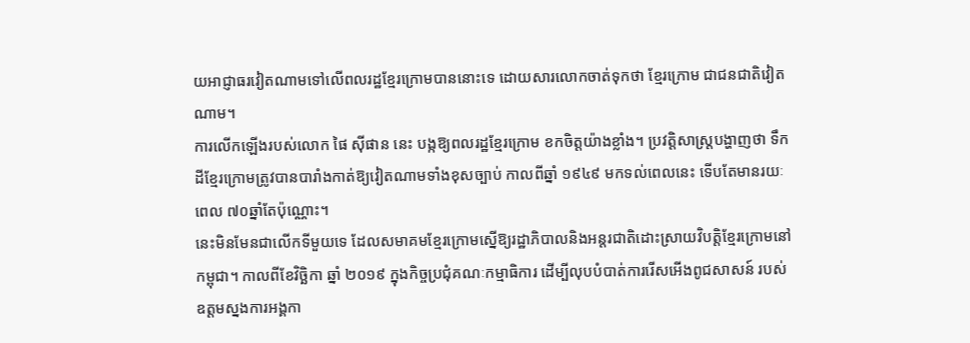យអាជ្ញាធរវៀតណាមទៅលើពលរដ្ឋខ្មែរក្រោមបាននោះទេ ដោយសារលោកចាត់ទុកថា ខ្មែរក្រោម ជាជនជាតិវៀតណាម។
ការលើកឡើងរបស់លោក ផៃ ស៊ីផាន នេះ បង្កឱ្យពលរដ្ឋខ្មែរក្រោម ខកចិត្តយ៉ាងខ្លាំង។ ប្រវត្តិសាស្ត្របង្ហាញថា ទឹកដីខ្មែរក្រោមត្រូវបានបារាំងកាត់ឱ្យវៀតណាមទាំងខុសច្បាប់ កាលពីឆ្នាំ ១៩៤៩ មកទល់ពេលនេះ ទើបតែមានរយៈពេល ៧០ឆ្នាំតែប៉ុណ្ណោះ។
នេះមិនមែនជាលើកទីមួយទេ ដែលសមាគមខ្មែរក្រោមស្នើឱ្យរដ្ឋាភិបាលនិងអន្តរជាតិដោះស្រាយវិបត្តិខ្មែរក្រោមនៅកម្ពុជា។ កាលពីខែវិច្ឆិកា ឆ្នាំ ២០១៩ ក្នុងកិច្ចប្រជុំគណៈកម្មាធិការ ដើម្បីលុបបំបាត់ការរើសអើងពូជសាសន៍ របស់ឧត្ដមស្នងការអង្គកា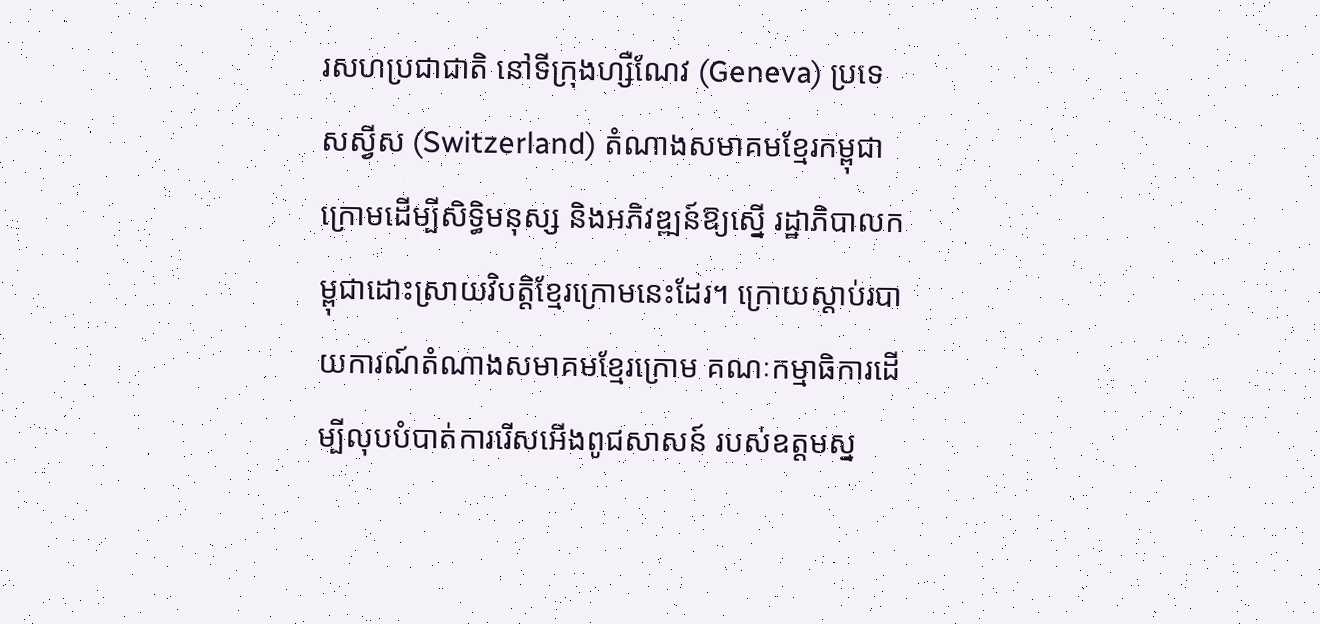រសហប្រជាជាតិ នៅទីក្រុងហ្សឺណែវ (Geneva) ប្រទេសស្វីស (Switzerland) តំណាងសមាគមខ្មែរកម្ពុជាក្រោមដើម្បីសិទ្ធិមនុស្ស និងអភិវឌ្ឍន៍ឱ្យស្នើ រដ្ឋាភិបាលកម្ពុជាដោះស្រាយវិបត្តិខ្មែរក្រោមនេះដែរ។ ក្រោយស្ដាប់របាយការណ៍តំណាងសមាគមខ្មែរក្រោម គណៈកម្មាធិការដើម្បីលុបបំបាត់ការរើសអើងពូជសាសន៍ របស់ឧត្ដមស្ន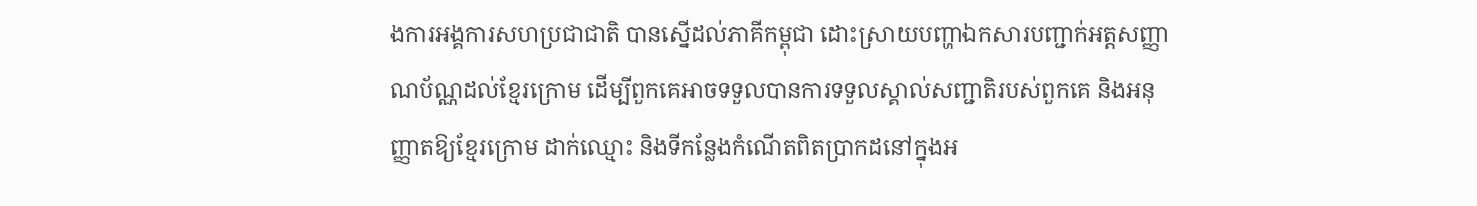ងការអង្គការសហប្រជាជាតិ បានស្នើដល់ភាគីកម្ពុជា ដោះស្រាយបញ្ហាឯកសារបញ្ជាក់អត្តសញ្ញាណប័ណ្ណដល់ខ្មែរក្រោម ដើម្បីពួកគេអាចទទួលបានការទទួលស្គាល់សញ្ជាតិរបស់ពួកគេ និងអនុញ្ញាតឱ្យខ្មែរក្រោម ដាក់ឈ្មោះ និងទីកន្លែងកំណើតពិតប្រាកដនៅក្នុងអ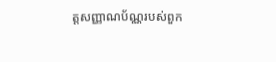ត្តសញ្ញាណប័ណ្ណរបស់ពួក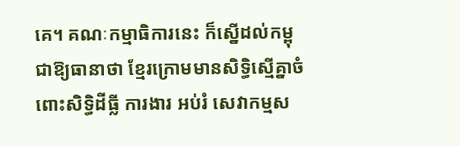គេ។ គណៈកម្មាធិការនេះ ក៏ស្នើដល់កម្ពុជាឱ្យធានាថា ខ្មែរក្រោមមានសិទ្ធិស្មើគ្នាចំពោះសិទ្ធិដីធ្លី ការងារ អប់រំ សេវាកម្មស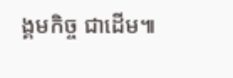ង្គមកិច្ច ជាដើម៕